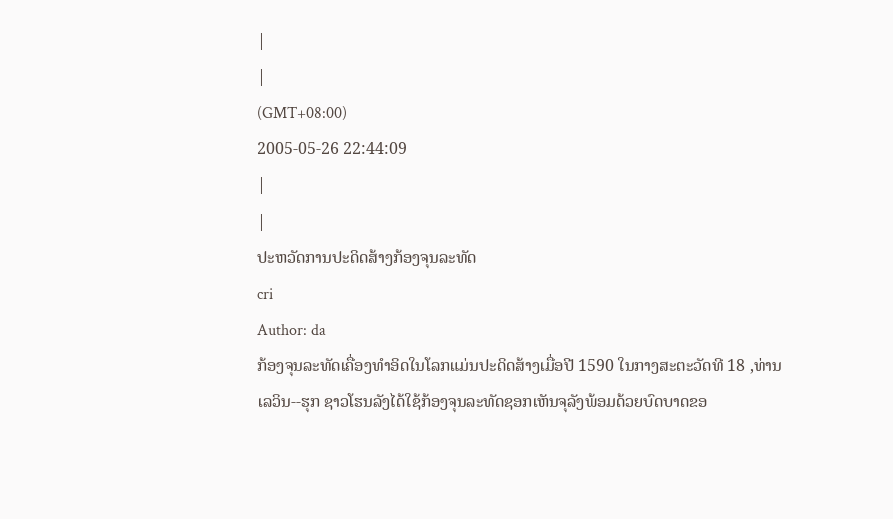|
|
(GMT+08:00)
2005-05-26 22:44:09
|
|
ປະຫວັດການປະດິດສ້າງກ້ອງຈຸນລະທັດ
cri
Author: da
ກ້ອງຈຸນລະທັດເຄື່ອງທຳອິດໃນໂລກແມ່ນປະດິດສ້າງເມື່ອປີ 1590 ໃນກາງສະຕະວັດທີ 18 ,ທ່ານເລວິນ--ຮຸກ ຊາວໂຮນລັງໄດ້ໃຊ້ກ້ອງຈຸນລະທັດຊອກເຫັນຈຸລັງພ້ອມດ້ວຍບົດບາດຂອ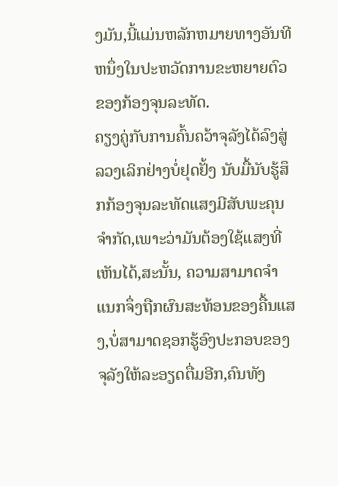ງມັນ,ນີ້ແມ່ນຫລັກຫມາຍທາງອັນທີຫນຶ່ງໃນປະຫວັດການຂະຫຍາຍຕົວຂອງກ້ອງຈຸນລະທັດ.
ຄຽງຄູ່ກັບການຄົ້ນຄວ້າຈຸລັງໄດ້ລົງສູ່ລວງເລິກຢ່າງບໍ່ຢຸດຢັ້ງ ນັບມື້ນັບຮູ້ສຶກກ້ອງຈຸນລະທັດແສງມີສັບພະຄຸນຈຳກັດ,ເພາະວ່າມັນຕ້ອງໃຊ້ແສງທີ່ເຫັນໄດ້,ສະນັ້ນ, ຄວາມສາມາດຈຳແນກຈຶ່ງຖືກຜົນສະທ້ອນຂອງຄື້ນແສງ,ບໍ່ສາມາດຊອກຮູ້ອົງປະກອບຂອງຈຸລັງໃຫ້ລະອຽດຕື່ມອີກ,ຄົນທັງ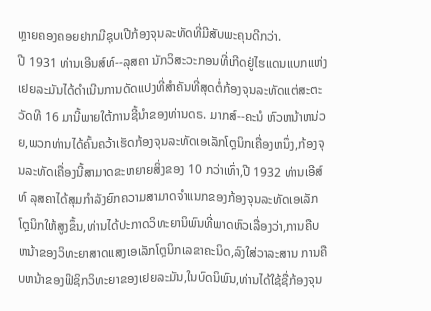ຫຼາຍຄອງຄອຍຢາກມີຊຸບເປີກ້ອງຈຸນລະທັດທີ່ມີສັບພະຄຸນດີກວ່າ.
ປີ 1931 ທ່ານເອີນສ໌ທ໌--ລຸສຄາ ນັກວິສະວະກອນທີ່ເກີດຢູ່ໄຮແດນແບກແຫ່ງເຢຍລະມັນໄດ້ດຳເນີນການດັດແປງທີ່ສຳຄັນທີ່ສຸດຕໍ່ກ້ອງຈຸນລະທັດແຕ່ສະຕະວັດທີ 16 ມານີ້ພາຍໃຕ້ການຊີ້ນຳຂອງທ່ານດຣ. ມາກສ໌--ຄະນໍ ຫົວຫນ້າຫນ່ວຍ,ພວກທ່ານໄດ້ຄົ້ນຄວ້າເຮັດກ້ອງຈຸນລະທັດເອເລັກໂຕຼນິກເຄື່ອງຫນຶ່ງ,ກ້ອງຈຸນລະທັດເຄື່ອງນີ້ສາມາດຂະຫຍາຍສິ່ງຂອງ 10 ກວ່າເທົ່າ,ປີ 1932 ທ່ານເອີສ໌ທ໌ ລຸສຄາໄດ້ສຸມກຳລັງຍົກຄວາມສາມາດຈຳແນກຂອງກ້ອງຈຸນລະທັດເອເລັກໂຕຼນິກໃຫ້ສູງຂຶ້ນ,ທ່ານໄດ້ປະກາດວິທະຍານິພົນທີ່ພາດຫົວເລື່ອງວ່າ,ການຄືບຫນ້າຂອງວິທະຍາສາດແສງເອເລັກໂຕຼນິກເລຂາຄະນິດ,ລົງໃສ່ວາລະສານ ການຄືບຫນ້າຂອງຟິຊິກວິທະຍາຂອງເຢຍລະມັນ,ໃນບົດນິພົນ,ທ່ານໄດ້ໃຊ້ຊື່ກ້ອງຈຸນ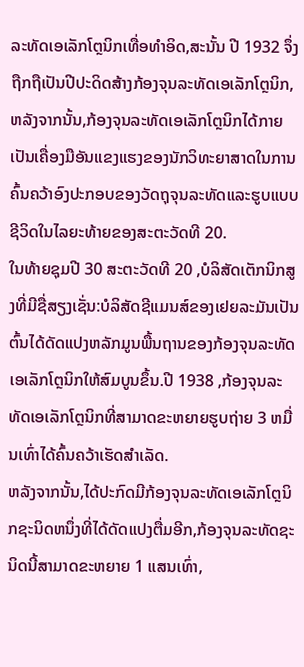ລະທັດເອເລັກໂຕຼນິກເທື່ອທຳອິດ,ສະນັ້ນ ປີ 1932 ຈຶ່ງຖືກຖືເປັນປີປະດິດສ້າງກ້ອງຈຸນລະທັດເອເລັກໂຕຼນິກ,ຫລັງຈາກນັ້ນ,ກ້ອງຈຸນລະທັດເອເລັກໂຕຼນິກໄດ້ກາຍເປັນເຄື່ອງມືອັນແຂງແຮງຂອງນັກວິທະຍາສາດໃນການຄົ້ນຄວ້າອົງປະກອບຂອງວັດຖຸຈຸນລະທັດແລະຮູບແບບຊີວິດໃນໄລຍະທ້າຍຂອງສະຕະວັດທີ 20.
ໃນທ້າຍຊຸມປີ 30 ສະຕະວັດທີ 20 ,ບໍລິສັດເຕັກນິກສູງທີ່ມີຊື່ສຽງເຊັ່ນ:ບໍລິສັດຊີແມນສ໌ຂອງເຢຍລະມັນເປັນຕົ້ນໄດ້ດັດແປງຫລັກມູນພື້ນຖານຂອງກ້ອງຈຸນລະທັດເອເລັກໂຕຼນິກໃຫ້ສົມບູນຂຶ້ນ.ປີ 1938 ,ກ້ອງຈຸນລະທັດເອເລັກໂຕຼນິກທີ່ສາມາດຂະຫຍາຍຮູບຖ່າຍ 3 ຫມື່ນເທົ່າໄດ້ຄົ້ນຄວ້າເຮັດສຳເລັດ.
ຫລັງຈາກນັ້ນ,ໄດ້ປະກົດມີກ້ອງຈຸນລະທັດເອເລັກໂຕຼນິກຊະນິດຫນຶ່ງທີ່ໄດ້ດັດແປງຕື່ມອີກ,ກ້ອງຈຸນລະທັດຊະນິດນີ້ສາມາດຂະຫຍາຍ 1 ແສນເທົ່າ,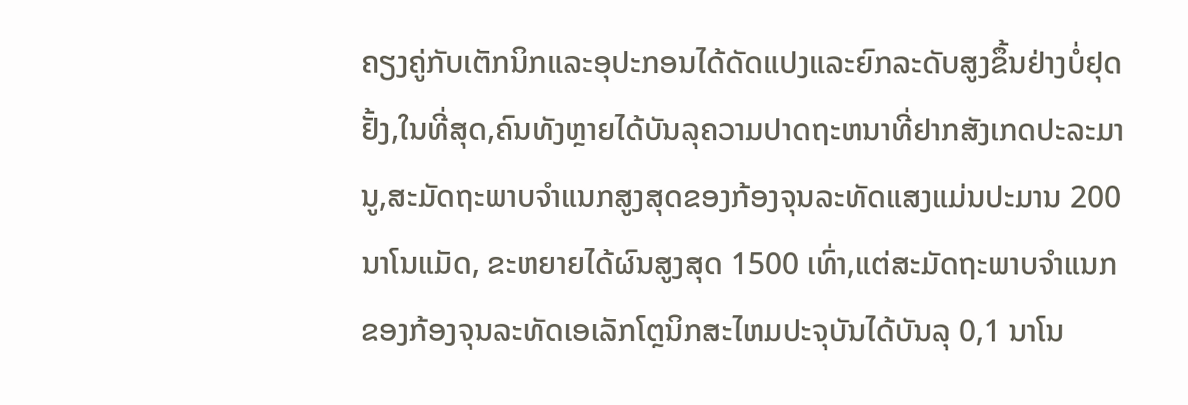ຄຽງຄູ່ກັບເຕັກນິກແລະອຸປະກອນໄດ້ດັດແປງແລະຍົກລະດັບສູງຂຶ້ນຢ່າງບໍ່ຢຸດຢັ້ງ,ໃນທີ່ສຸດ,ຄົນທັງຫຼາຍໄດ້ບັນລຸຄວາມປາດຖະຫນາທີ່ຢາກສັງເກດປະລະມານູ,ສະມັດຖະພາບຈຳແນກສູງສຸດຂອງກ້ອງຈຸນລະທັດແສງແມ່ນປະມານ 200 ນາໂນແມັດ, ຂະຫຍາຍໄດ້ຜົນສູງສຸດ 1500 ເທົ່າ,ແຕ່ສະມັດຖະພາບຈຳແນກຂອງກ້ອງຈຸນລະທັດເອເລັກໂຕຼນິກສະໄຫມປະຈຸບັນໄດ້ບັນລຸ 0,1 ນາໂນ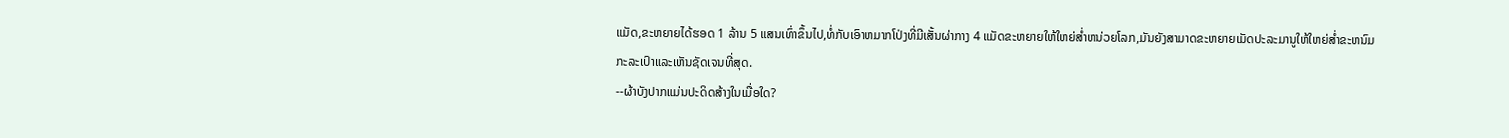ແມັດ,ຂະຫຍາຍໄດ້ຮອດ 1 ລ້ານ 5 ແສນເທົ່າຂຶ້ນໄປ,ທໍ່ກັບເອົາຫມາກໂປ່ງທີ່ມີເສັ້ນຜ່າກາງ 4 ແມັດຂະຫຍາຍໃຫ້ໃຫຍ່ສ່ຳຫນ່ວຍໂລກ,ມັນຍັງສາມາດຂະຫຍາຍເມັດປະລະມານູໃຫ້ໃຫຍ່ສ່ຳຂະຫນົມກະລະເປົາແລະເຫັນຊັດເຈນທີ່ສຸດ.
--ຜ້າບັງປາກແມ່ນປະດິດສ້າງໃນເມື່ອໃດ?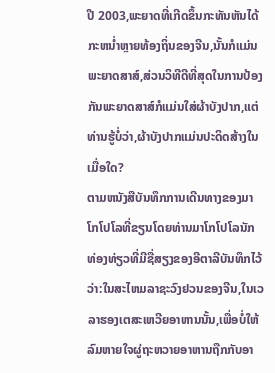ປີ 2003,ພະຍາດທີ່ເກີດຂຶ້ນກະທັນຫັນໄດ້ກະຫນ່ຳຫຼາຍທ້ອງຖິ່ນຂອງຈີນ,ນັ້ນກໍແມ່ນພະຍາດສາສ໌,ສ່ວນວິທີດີທີ່ສຸດໃນການປ້ອງກັນພະຍາດສາສ໌ກໍແມ່ນໃສ່ຜ້າບັງປາກ,ແຕ່ທ່ານຮູ້ບໍ່ວ່າ,ຜ້າບັງປາກແມ່ນປະດິດສ້າງໃນເມື່ອໃດ?
ຕາມຫນັງສືບັນທຶກການເດີນທາງຂອງມາໂກໂປໂລທີ່ຂຽນໂດຍທ່ານມາໂກໂປໂລນັກ ທ່ອງທ່ຽວທີ່ມີຊື່ສຽງຂອງອີຕາລີບັນທຶກໄວ້ວ່າ:ໃນສະໄຫມລາຊະວົງຢວນຂອງຈີນ,ໃນເວລາຮອງເຕສະເຫວີຍອາຫານນັ້ນ,ເພື່ອບໍ່ໃຫ້ລົມຫາຍໃຈຜູ່ຖະຫວາຍອາຫານຖືກກັບອາ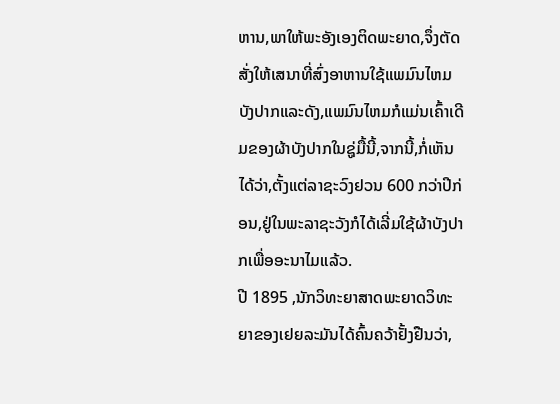ຫານ,ພາໃຫ້ພະອັງເອງຕິດພະຍາດ,ຈຶ່ງຕັດສັ່ງໃຫ້ເສນາທີ່ສົ່ງອາຫານໃຊ້ແພມົນໄຫມບັງປາກແລະດັງ,ແພມົນໄຫມກໍແມ່ນເຄົ້າເດີມຂອງຜ້າບັງປາກໃນຊູ່ມື້ນີ້,ຈາກນີ້,ກໍ່ເຫັນໄດ້ວ່າ,ຕັ້ງແຕ່ລາຊະວົງຢວນ 600 ກວ່າປີກ່ອນ,ຢູ່ໃນພະລາຊະວັງກໍໄດ້ເລີ່ມໃຊ້ຜ້າບັງປາກເພື່ອອະນາໄມແລ້ວ.
ປີ 1895 ,ນັກວິທະຍາສາດພະຍາດວິທະຍາຂອງເຢຍລະມັນໄດ້ຄົ້ນຄວ້າຢັ້ງຢືນວ່າ,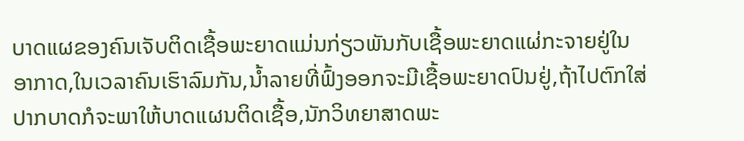ບາດແຜຂອງຄົນເຈັບຕິດເຊື້ອພະຍາດແມ່ນກ່ຽວພັນກັບເຊື້ອພະຍາດແຜ່ກະຈາຍຢູ່ໃນອາກາດ,ໃນເວລາຄົນເຮົາລົມກັນ,ນ້ຳລາຍທີ່ຟົ້ງອອກຈະມີເຊື້ອພະຍາດປົນຢູ່,ຖ້າໄປຕົກໃສ່ປາກບາດກໍຈະພາໃຫ້ບາດແຜນຕິດເຊື້ອ,ນັກວິທຍາສາດພະ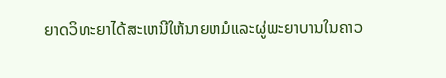ຍາດວິທະຍາໄດ້ສະເຫນີໃຫ້ນາຍຫມໍແລະຜູ່ພະຍາບານໃນຄາວ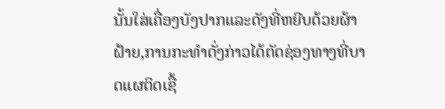ນັ້ນໃສ່ເຄື່ອງບັງປາກແລະດັງທີ່ຫຍີບດ້ວຍຜ້າຝ້າຍ,ການກະທຳດັ່ງກ່າວໄດ້ຕັດຊ່ອງທາງທີ່ບາດແຜຕິດເຊື້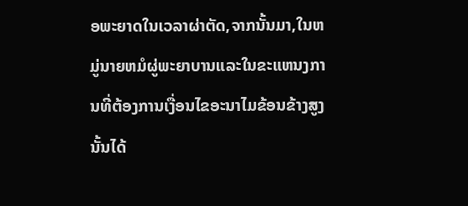ອພະຍາດໃນເວລາຜ່າຕັດ,ຈາກນັ້ນມາ,ໃນຫມູ່ນາຍຫມໍຜູ່ພະຍາບານແລະໃນຂະແຫນງການທີ່ຕ້ອງການເງື່ອນໄຂອະນາໄມຂ້ອນຂ້າງສູງນັ້ນໄດ້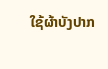ໃຊ້ຜ້າບັງປາກ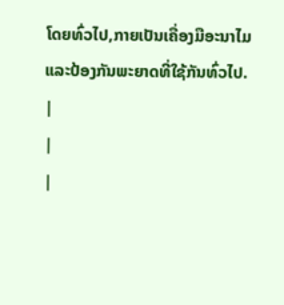ໂດຍທົ່ວໄປ,ກາຍເປັນເຄື່ອງມືອະນາໄມແລະປ້ອງກັນພະຍາດທີ່ໃຊ້ກັນທົ່ວໄປ.
|
|
|